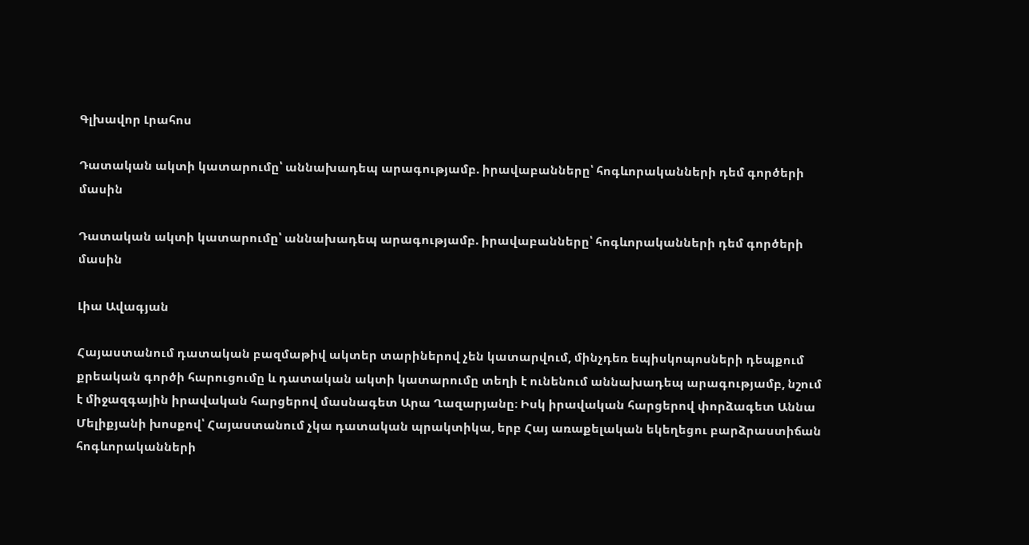Գլխավոր Լրահոս

Դատական ակտի կատարումը՝ աննախադեպ արագությամբ. իրավաբանները՝ հոգևորականների դեմ գործերի մասին

Դատական ակտի կատարումը՝ աննախադեպ արագությամբ. իրավաբանները՝ հոգևորականների դեմ գործերի մասին

Լիա Ավագյան

Հայաստանում դատական բազմաթիվ ակտեր տարիներով չեն կատարվում, մինչդեռ եպիսկոպոսների դեպքում քրեական գործի հարուցումը և դատական ակտի կատարումը տեղի է ունենում աննախադեպ արագությամբ, նշում է միջազգային իրավական հարցերով մասնագետ Արա Ղազարյանը։ Իսկ իրավական հարցերով փորձագետ Աննա Մելիքյանի խոսքով՝ Հայաստանում չկա դատական պրակտիկա, երբ Հայ առաքելական եկեղեցու բարձրաստիճան հոգևորականների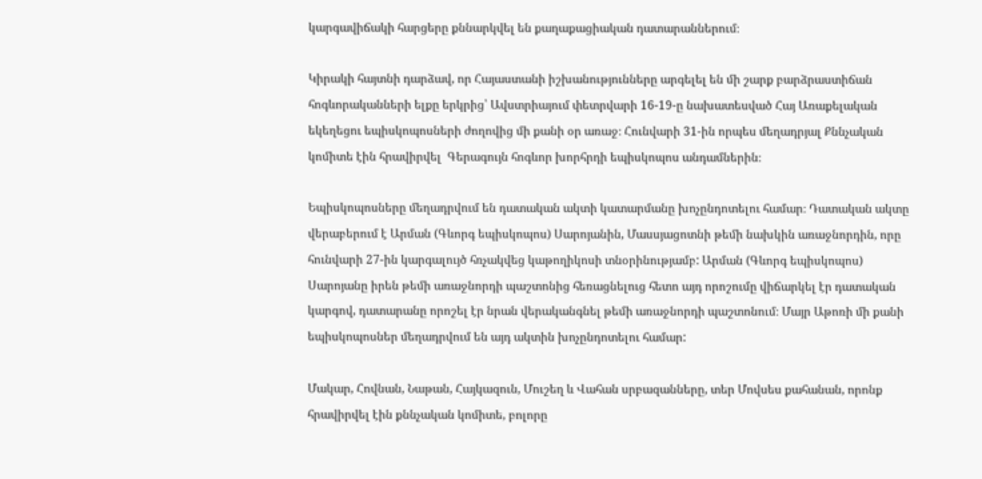կարգավիճակի հարցերը քննարկվել են քաղաքացիական դատարաններում։

Կիրակի հայտնի դարձավ, որ Հայաստանի իշխանությունները արգելել են մի շարք բարձրաստիճան հոգևորականների ելքը երկրից՝ Ավստրիայում փետրվարի 16-19-ը նախատեսված Հայ Առաքելական եկեղեցու եպիսկոպոսների ժողովից մի քանի օր առաջ։ Հունվարի 31-ին որպես մեղադրյալ Քննչական կոմիտե էին հրավիրվել  Գերագույն հոգևոր խորհրդի եպիսկոպոս անդամներին։

Եպիսկոպոսները մեղադրվում են դատական ակտի կատարմանը խոչընդոտելու համար։ Դատական ակտը վերաբերում է Արման (Գևորգ եպիսկոպոս) Սարոյանին, Մասսյացոտնի թեմի նախկին առաջնորդին, որը հունվարի 27-ին կարգալույծ հռչակվեց կաթողիկոսի տնօրինությամբ: Արման (Գևորգ եպիսկոպոս) Սարոյանը իրեն թեմի առաջնորդի պաշտոնից հեռացնելուց հետո այդ որոշումը վիճարկել էր դատական կարգով, դատարանը որոշել էր նրան վերականգնել թեմի առաջնորդի պաշտոնում։ Մայր Աթոռի մի քանի եպիսկոպոսներ մեղադրվում են այդ ակտին խոչընդոտելու համար:

Մակար, Հովնան, Նաթան, Հայկազուն, Մուշեղ և Վահան սրբազանները, տեր Մովսես քահանան, որոնք հրավիրվել էին քննչական կոմիտե, բոլորը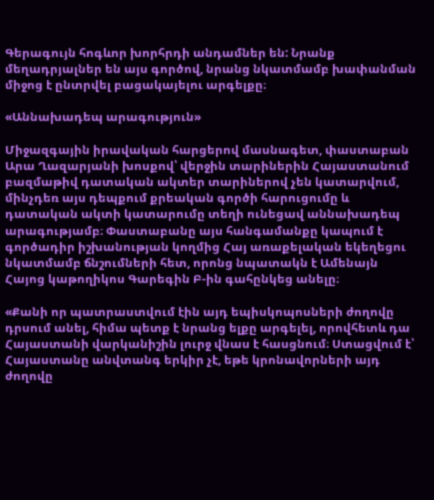Գերագույն հոգևոր խորհրդի անդամներ են: Նրանք մեղադրյալներ են այս գործով, նրանց նկատմամբ խափանման միջոց է ընտրվել բացակայելու արգելքը։

«Աննախադեպ արագություն»

Միջազգային իրավական հարցերով մասնագետ, փաստաբան Արա Ղազարյանի խոսքով՝ վերջին տարիներին Հայաստանում բազմաթիվ դատական ակտեր տարիներով չեն կատարվում, մինչդեռ այս դեպքում քրեական գործի հարուցումը և դատական ակտի կատարումը տեղի ունեցավ աննախադեպ արագությամբ։ Փաստաբանը այս հանգամանքը կապում է գործադիր իշխանության կողմից Հայ առաքելական եկեղեցու նկատմամբ ճնշումների հետ, որոնց նպատակն է Ամենայն Հայոց կաթողիկոս Գարեգին Բ-ին գահընկեց անելը։

«Քանի որ պատրաստվում էին այդ եպիսկոպոսների ժողովը դրսում անել, հիմա պետք է նրանց ելքը արգելել, որովհետև դա Հայաստանի վարկանիշին լուրջ վնաս է հասցնում։ Ստացվում է՝ Հայաստանը անվտանգ երկիր չէ, եթե կրոնավորների այդ ժողովը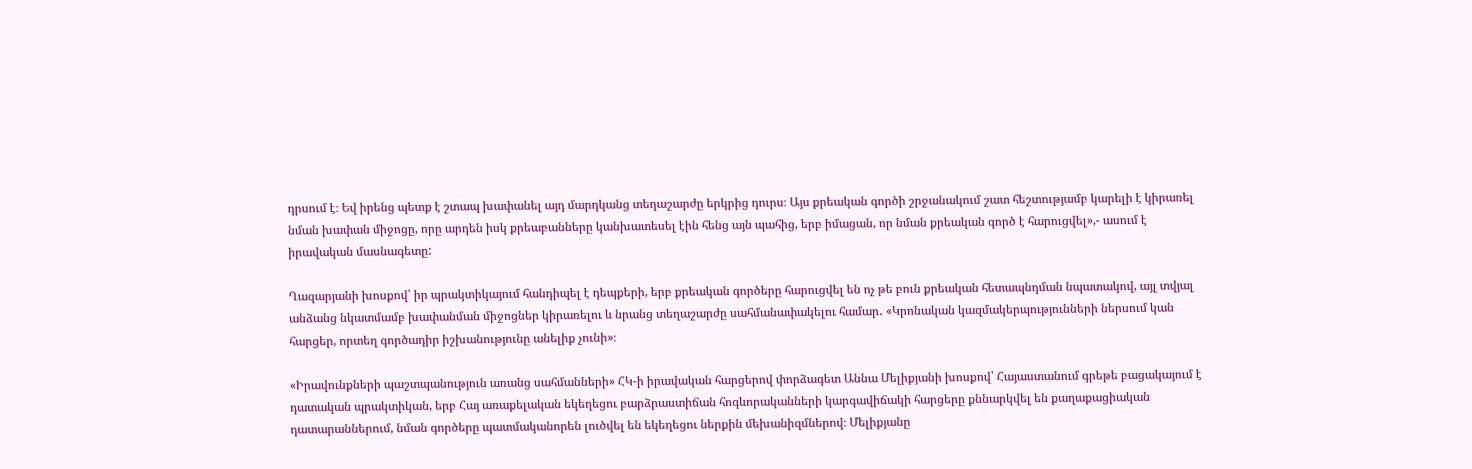դրսում է։ Եվ իրենց պետք է շտապ խափանել այդ մարդկանց տեղաշարժը երկրից դուրս։ Այս քրեական գործի շրջանակում շատ հեշտությամբ կարելի է կիրառել նման խափան միջոցը, որը արդեն իսկ քրեաբանները կանխատեսել էին հենց այն պահից, երբ իմացան, որ նման քրեական գործ է հարուցվել»,- ասում է  իրավական մասնագետը:

Ղազարյանի խոսքով՝ իր պրակտիկայում հանդիպել է դեպքերի, երբ քրեական գործերը հարուցվել են ոչ թե բուն քրեական հետապնդման նպատակով, այլ տվյալ անձանց նկատմամբ խափանման միջոցներ կիրառելու և նրանց տեղաշարժը սահմանափակելու համար․ «Կրոնական կազմակերպությունների ներսում կան հարցեր, որտեղ գործադիր իշխանությունը անելիք չունի»։

«Իրավունքների պաշտպանություն առանց սահմանների» ՀԿ-ի իրավական հարցերով փորձագետ Աննա Մելիքյանի խոսքով՝ Հայաստանում գրեթե բացակայում է դատական պրակտիկան, երբ Հայ առաքելական եկեղեցու բարձրաստիճան հոգևորականների կարգավիճակի հարցերը քննարկվել են քաղաքացիական դատարաններում, նման գործերը պատմականորեն լուծվել են եկեղեցու ներքին մեխանիզմներով։ Մելիքյանը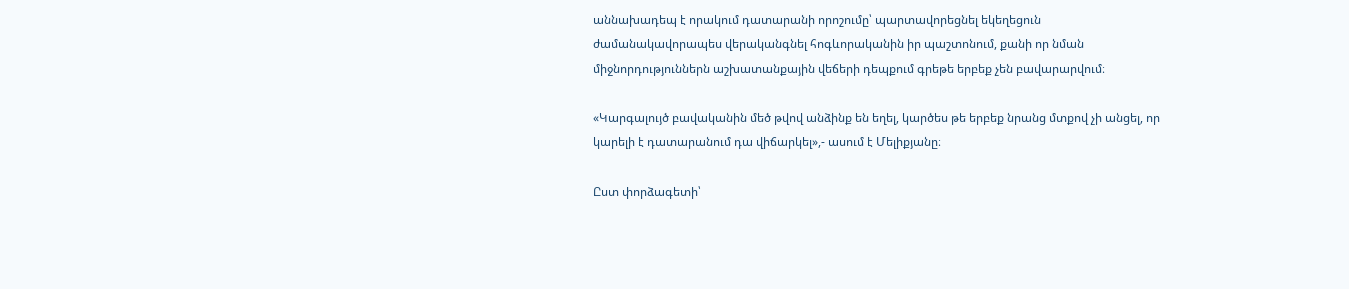աննախադեպ է որակում դատարանի որոշումը՝ պարտավորեցնել եկեղեցուն ժամանակավորապես վերականգնել հոգևորականին իր պաշտոնում, քանի որ նման միջնորդություններն աշխատանքային վեճերի դեպքում գրեթե երբեք չեն բավարարվում։

«Կարգալույծ բավականին մեծ թվով անձինք են եղել, կարծես թե երբեք նրանց մտքով չի անցել, որ կարելի է դատարանում դա վիճարկել»,- ասում է Մելիքյանը։

Ըստ փորձագետի՝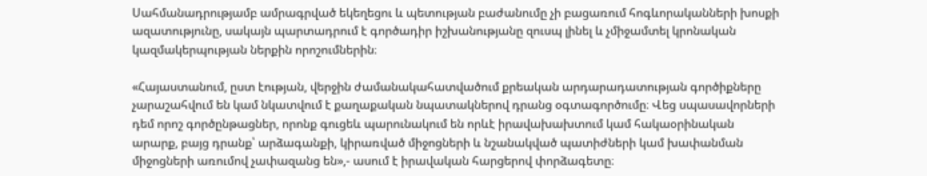Սահմանադրությամբ ամրագրված եկեղեցու և պետության բաժանումը չի բացառում հոգևորականների խոսքի ազատությունը, սակայն պարտադրում է գործադիր իշխանությանը զուսպ լինել և չմիջամտել կրոնական կազմակերպության ներքին որոշումներին։

«Հայաստանում, ըստ էության, վերջին ժամանակահատվածում քրեական արդարադատության գործիքները չարաշահվում են կամ նկատվում է քաղաքական նպատակներով դրանց օգտագործումը։ Վեց սպասավորների դեմ որոշ գործընթացներ, որոնք գուցեև պարունակում են որևէ իրավախախտում կամ հակաօրինական արարք, բայց դրանք՝ արձագանքի, կիրառված միջոցների և նշանակված պատիժների կամ խափանման միջոցների առումով չափազանց են»,- ասում է իրավական հարցերով փորձագետը։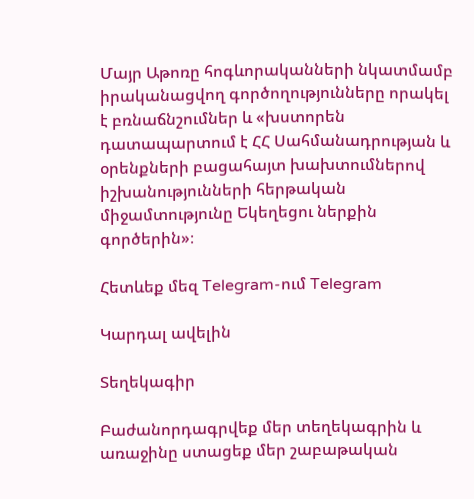Մայր Աթոռը հոգևորականների նկատմամբ իրականացվող գործողությունները որակել է բռնաճնշումներ և «խստորեն դատապարտում է ՀՀ Սահմանադրության և օրենքների բացահայտ խախտումներով իշխանությունների հերթական միջամտությունը Եկեղեցու ներքին գործերին»։

Հետևեք մեզ Telegram-ում Telegram

Կարդալ ավելին

Տեղեկագիր

Բաժանորդագրվեք մեր տեղեկագրին և առաջինը ստացեք մեր շաբաթական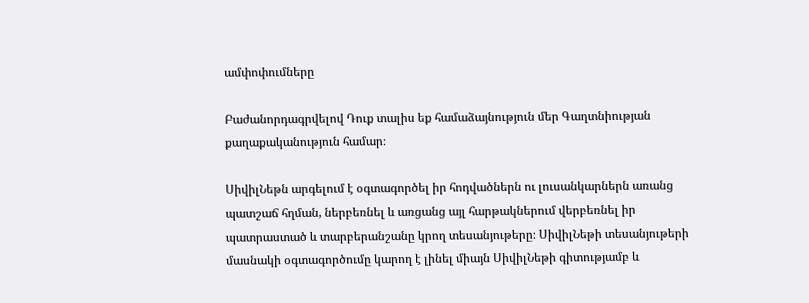ամփոփումները

Բաժանորդագրվելով Դուք տալիս եք համաձայնություն մեր Գաղտնիության քաղաքականություն համար։

ՍիվիլՆեթն արգելում է օգտագործել իր հոդվածներն ու լուսանկարներն առանց պատշաճ հղման, ներբեռնել և առցանց այլ հարթակներում վերբեռնել իր պատրաստած և տարբերանշանը կրող տեսանյութերը։ ՍիվիլՆեթի տեսանյութերի մասնակի օգտագործումը կարող է լինել միայն ՍիվիլՆեթի գիտությամբ և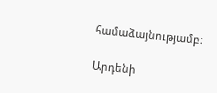համաձայնությամբ։

Արդենի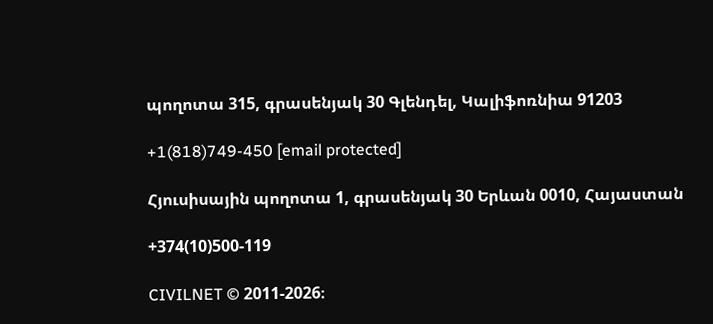պողոտա 315, գրասենյակ 30 Գլենդել, Կալիֆոռնիա 91203

+1(818)749-450 [email protected]

Հյուսիսային պողոտա 1, գրասենյակ 30 Երևան 0010, Հայաստան

+374(10)500-119

CIVILNET © 2011-2026։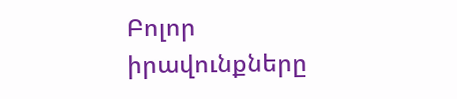Բոլոր իրավունքները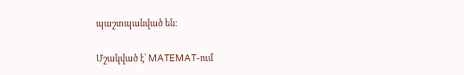պաշտպանված են։

Մշակված է՝ MATEMAT-ում